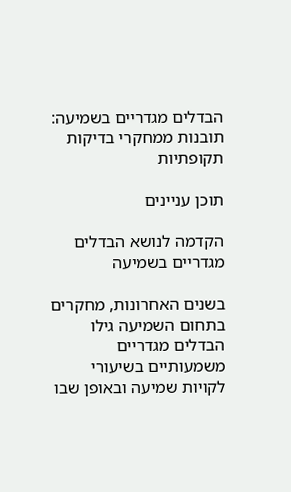הבדלים מגדריים בשמיעה: תובנות ממחקרי בדיקות תקופתיות

תוכן עניינים

הקדמה לנושא הבדלים מגדריים בשמיעה

בשנים האחרונות, מחקרים בתחום השמיעה גילו הבדלים מגדריים משמעותיים בשיעורי לקויות שמיעה ובאופן שבו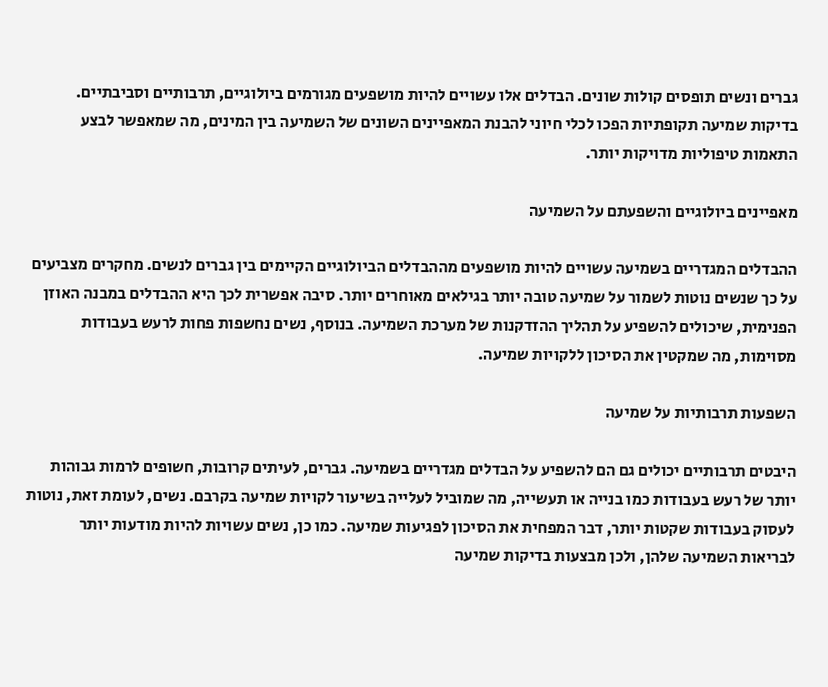גברים ונשים תופסים קולות שונים. הבדלים אלו עשויים להיות מושפעים מגורמים ביולוגיים, תרבותיים וסביבתיים. בדיקות שמיעה תקופתיות הפכו לכלי חיוני להבנת המאפיינים השונים של השמיעה בין המינים, מה שמאפשר לבצע התאמות טיפוליות מדויקות יותר.

מאפיינים ביולוגיים והשפעתם על השמיעה

ההבדלים המגדריים בשמיעה עשויים להיות מושפעים מההבדלים הביולוגיים הקיימים בין גברים לנשים. מחקרים מצביעים על כך שנשים נוטות לשמור על שמיעה טובה יותר בגילאים מאוחרים יותר. סיבה אפשרית לכך היא ההבדלים במבנה האוזן הפנימית, שיכולים להשפיע על תהליך ההזדקנות של מערכת השמיעה. בנוסף, נשים נחשפות פחות לרעש בעבודות מסוימות, מה שמקטין את הסיכון ללקויות שמיעה.

השפעות תרבותיות על שמיעה

היבטים תרבותיים יכולים גם הם להשפיע על הבדלים מגדריים בשמיעה. גברים, לעיתים קרובות, חשופים לרמות גבוהות יותר של רעש בעבודות כמו בנייה או תעשייה, מה שמוביל לעלייה בשיעור לקויות שמיעה בקרבם. נשים, לעומת זאת, נוטות לעסוק בעבודות שקטות יותר, דבר המפחית את הסיכון לפגיעות שמיעה. כמו כן, נשים עשויות להיות מודעות יותר לבריאות השמיעה שלהן, ולכן מבצעות בדיקות שמיעה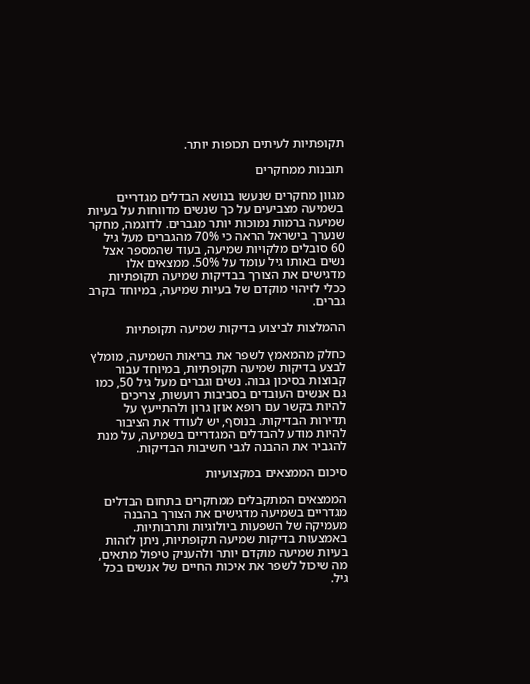תקופתיות לעיתים תכופות יותר.

תובנות ממחקרים

מגוון מחקרים שנעשו בנושא הבדלים מגדריים בשמיעה מצביעים על כך שנשים מדווחות על בעיות שמיעה ברמות נמוכות יותר מגברים. לדוגמה, מחקר שנערך בישראל הראה כי 70% מהגברים מעל גיל 60 סובלים מלקויות שמיעה, בעוד שהמספר אצל נשים באותו גיל עומד על 50%. ממצאים אלו מדגישים את הצורך בבדיקות שמיעה תקופתיות ככלי לזיהוי מוקדם של בעיות שמיעה, במיוחד בקרב גברים.

ההמלצות לביצוע בדיקות שמיעה תקופתיות

כחלק מהמאמץ לשפר את בריאות השמיעה, מומלץ לבצע בדיקות שמיעה תקופתיות, במיוחד עבור קבוצות בסיכון גבוה. נשים וגברים מעל גיל 50, כמו גם אנשים העובדים בסביבות רועשות, צריכים להיות בקשר עם רופא אוזן גרון ולהתייעץ על תדירות הבדיקות. בנוסף, יש לעודד את הציבור להיות מודע להבדלים המגדריים בשמיעה, על מנת להגביר את ההבנה לגבי חשיבות הבדיקות.

סיכום הממצאים במקצועיות

הממצאים המתקבלים ממחקרים בתחום הבדלים מגדריים בשמיעה מדגישים את הצורך בהבנה מעמיקה של השפעות ביולוגיות ותרבותיות. באמצעות בדיקות שמיעה תקופתיות, ניתן לזהות בעיות שמיעה מוקדם יותר ולהעניק טיפול מתאים, מה שיכול לשפר את איכות החיים של אנשים בכל גיל.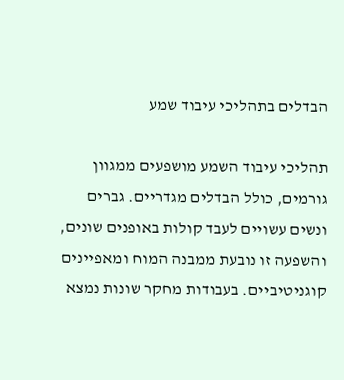הבדלים בתהליכי עיבוד שמע

תהליכי עיבוד השמע מושפעים ממגוון גורמים, כולל הבדלים מגדריים. גברים ונשים עשויים לעבד קולות באופנים שונים, והשפעה זו נובעת ממבנה המוח ומאפיינים קוגניטיביים. בעבודות מחקר שונות נמצא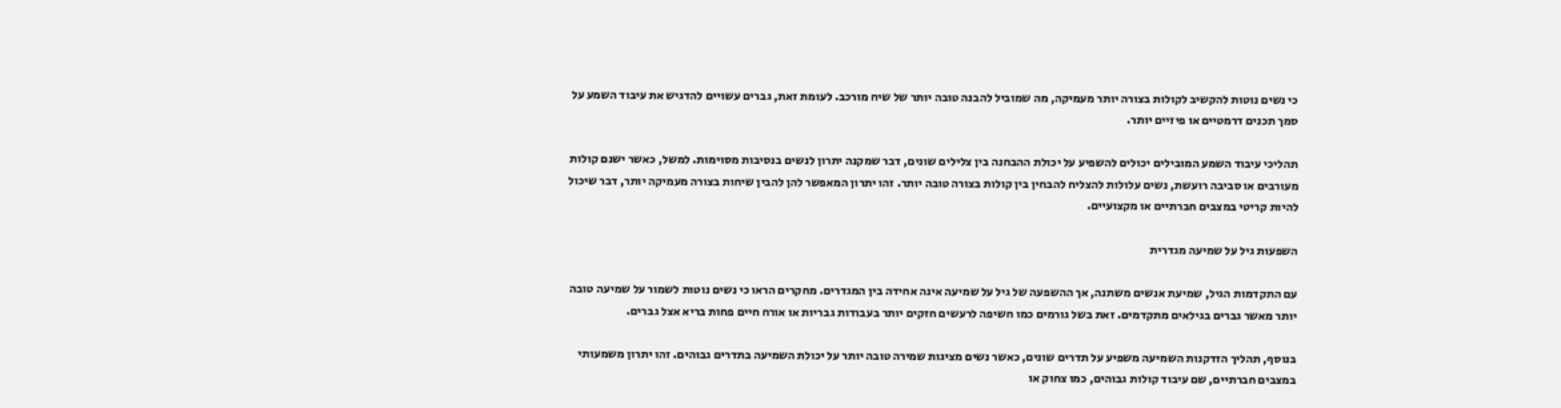כי נשים נוטות להקשיב לקולות בצורה יותר מעמיקה, מה שמוביל להבנה טובה יותר של שיח מורכב. לעומת זאת, גברים עשויים להדגיש את עיבוד השמע על סמך תכנים דרמטיים או פיזיים יותר.

תהליכי עיבוד השמע המובילים יכולים להשפיע על יכולת ההבחנה בין צלילים שונים, דבר שמקנה יתרון לנשים בנסיבות מסוימות. למשל, כאשר ישנם קולות מעורבים או סביבה רועשת, נשים עלולות להצליח להבחין בין קולות בצורה טובה יותר. זהו יתרון המאפשר להן להבין שיחות בצורה מעמיקה יותר, דבר שיכול להיות קריטי במצבים חברתיים או מקצועיים.

השפעות גיל על שמיעה מגדרית

עם התקדמות הגיל, שמיעת אנשים משתנה, אך ההשפעה של גיל על שמיעה אינה אחידה בין המגדרים. מחקרים הראו כי נשים נוטות לשמור על שמיעה טובה יותר מאשר גברים בגילאים מתקדמים. זאת בשל גורמים כמו חשיפה לרעשים חזקים יותר בעבודות גבריות או אורח חיים פחות בריא אצל גברים.

בנוסף, תהליך הזדקנות השמיעה משפיע על תדרים שונים, כאשר נשים מציגות שמירה טובה יותר על יכולת השמיעה בתדרים גבוהים. זהו יתרון משמעותי במצבים חברתיים, שם עיבוד קולות גבוהים, כמו צחוק או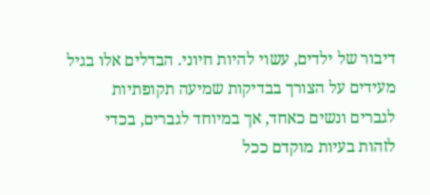דיבור של ילדים, עשוי להיות חיוני. הבדלים אלו בגיל מעידים על הצורך בבדיקות שמיעה תקופתיות לגברים ונשים כאחד, אך במיוחד לגברים, בכדי לזהות בעיות מוקדם ככל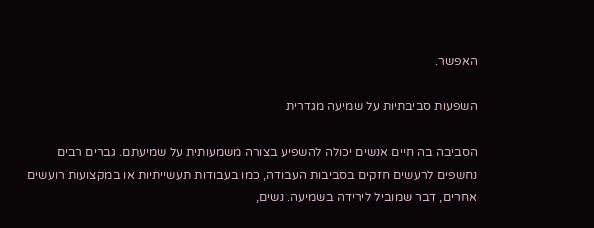האפשר.

השפעות סביבתיות על שמיעה מגדרית

הסביבה בה חיים אנשים יכולה להשפיע בצורה משמעותית על שמיעתם. גברים רבים נחשפים לרעשים חזקים בסביבות העבודה, כמו בעבודות תעשייתיות או במקצועות רועשים אחרים, דבר שמוביל לירידה בשמיעה. נשים,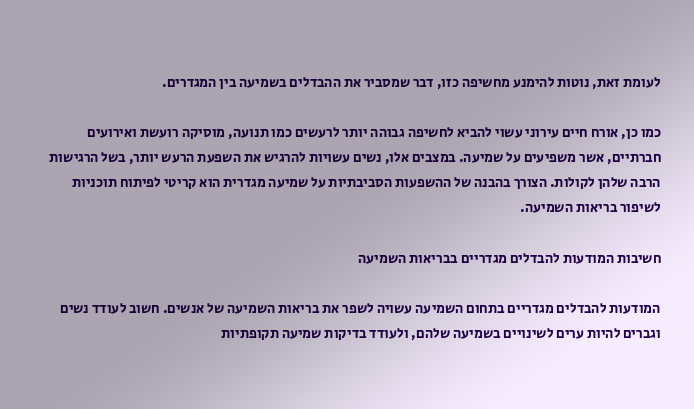לעומת זאת, נוטות להימנע מחשיפה כזו, דבר שמסביר את ההבדלים בשמיעה בין המגדרים.

כמו כן, אורח חיים עירוני עשוי להביא לחשיפה גבוהה יותר לרעשים כמו תנועה, מוסיקה רועשת ואירועים חברתיים, אשר משפיעים על שמיעה. במצבים אלו, נשים עשויות להרגיש את השפעת הרעש יותר, בשל הרגישות הרבה שלהן לקולות. הצורך בהבנה של ההשפעות הסביבתיות על שמיעה מגדרית הוא קריטי לפיתוח תוכניות לשיפור בריאות השמיעה.

חשיבות המודעות להבדלים מגדריים בבריאות השמיעה

המודעות להבדלים מגדריים בתחום השמיעה עשויה לשפר את בריאות השמיעה של אנשים. חשוב לעודד נשים וגברים להיות ערים לשינויים בשמיעה שלהם, ולעודד בדיקות שמיעה תקופתיות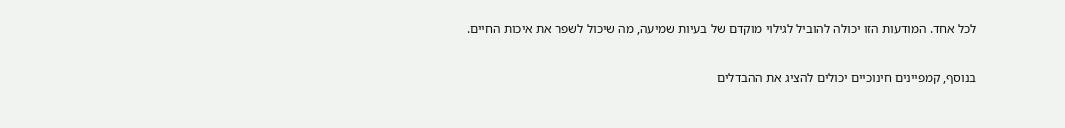לכל אחד. המודעות הזו יכולה להוביל לגילוי מוקדם של בעיות שמיעה, מה שיכול לשפר את איכות החיים.

בנוסף, קמפיינים חינוכיים יכולים להציג את ההבדלים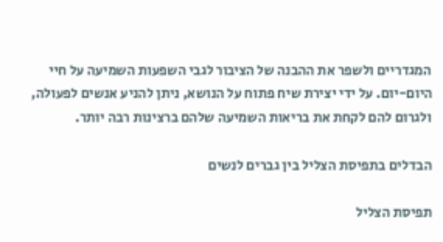המגדריים ולשפר את ההבנה של הציבור לגבי השפעות השמיעה על חיי היום-יום. על ידי יצירת שיח פתוח על הנושא, ניתן להניע אנשים לפעולה, ולגרום להם לקחת את בריאות השמיעה שלהם ברצינות רבה יותר.

הבדלים בתפיסת הצליל בין גברים לנשים

תפיסת הצליל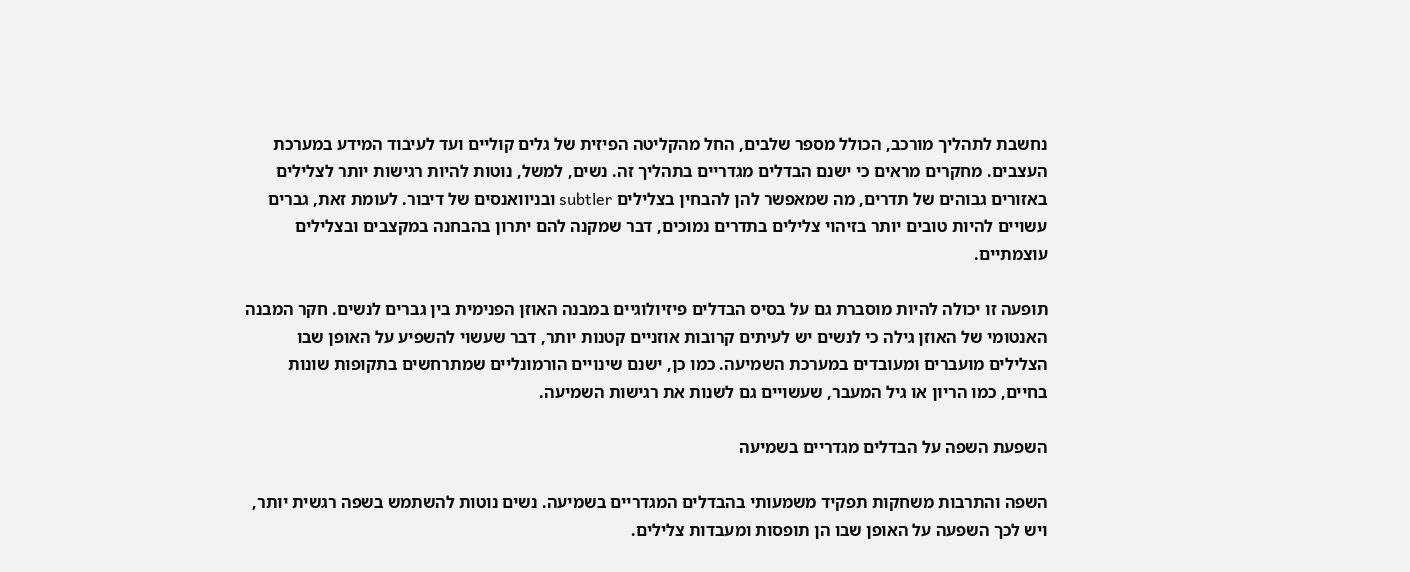נחשבת לתהליך מורכב, הכולל מספר שלבים, החל מהקליטה הפיזית של גלים קוליים ועד לעיבוד המידע במערכת העצבים. מחקרים מראים כי ישנם הבדלים מגדריים בתהליך זה. נשים, למשל, נוטות להיות רגישות יותר לצלילים באזורים גבוהים של תדרים, מה שמאפשר להן להבחין בצלילים subtler ובניוואנסים של דיבור. לעומת זאת, גברים עשויים להיות טובים יותר בזיהוי צלילים בתדרים נמוכים, דבר שמקנה להם יתרון בהבחנה במקצבים ובצלילים עוצמתיים.

תופעה זו יכולה להיות מוסברת גם על בסיס הבדלים פיזיולוגיים במבנה האוזן הפנימית בין גברים לנשים. חקר המבנה האנטומי של האוזן גילה כי לנשים יש לעיתים קרובות אוזניים קטנות יותר, דבר שעשוי להשפיע על האופן שבו הצלילים מועברים ומעובדים במערכת השמיעה. כמו כן, ישנם שינויים הורמונליים שמתרחשים בתקופות שונות בחיים, כמו הריון או גיל המעבר, שעשויים גם לשנות את רגישות השמיעה.

השפעת השפה על הבדלים מגדריים בשמיעה

השפה והתרבות משחקות תפקיד משמעותי בהבדלים המגדריים בשמיעה. נשים נוטות להשתמש בשפה רגשית יותר, ויש לכך השפעה על האופן שבו הן תופסות ומעבדות צלילים.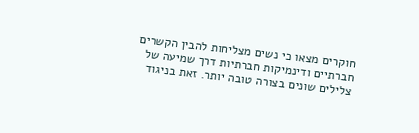חוקרים מצאו כי נשים מצליחות להבין הקשרים חברתיים ודינמיקות חברתיות דרך שמיעה של צלילים שונים בצורה טובה יותר. זאת בניגוד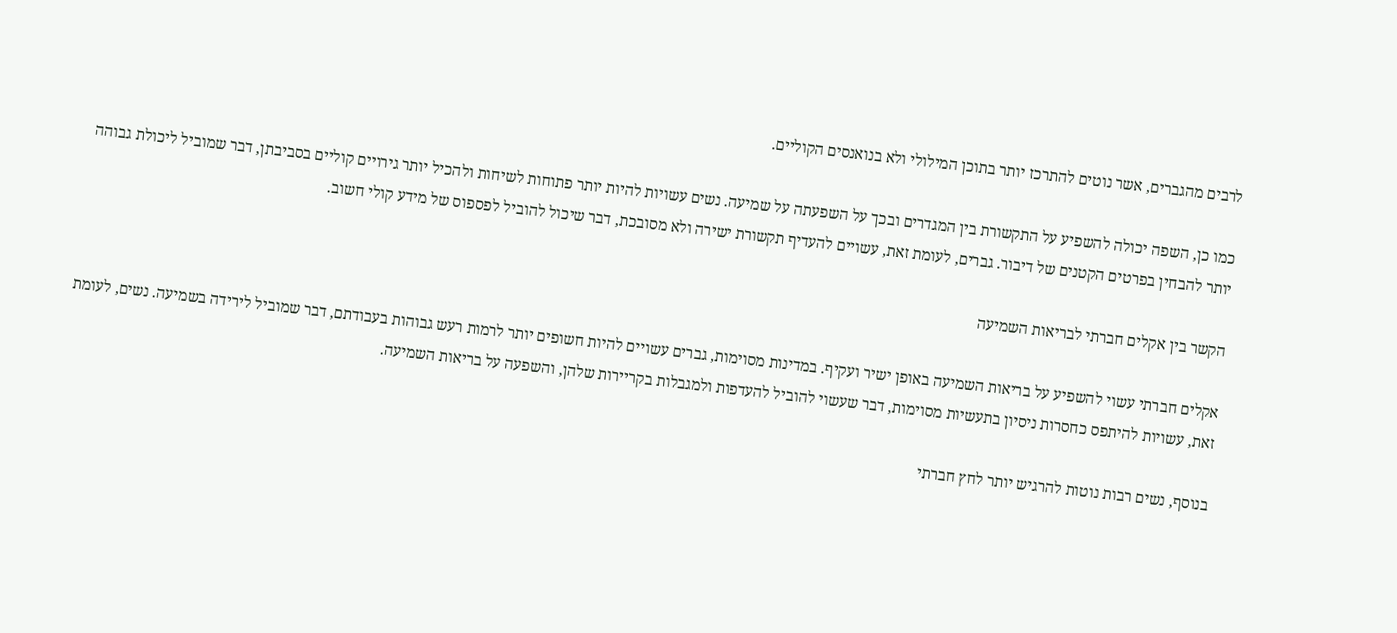לרבים מהגברים, אשר נוטים להתרכז יותר בתוכן המילולי ולא בנואנסים הקוליים.

כמו כן, השפה יכולה להשפיע על התקשורת בין המגדרים ובכך על השפעתה על שמיעה. נשים עשויות להיות יותר פתוחות לשיחות ולהכיל יותר גירויים קוליים בסביבתן, דבר שמוביל ליכולת גבוהה יותר להבחין בפרטים הקטנים של דיבור. גברים, לעומת זאת, עשויים להעדיף תקשורת ישירה ולא מסובכת, דבר שיכול להוביל לפספוס של מידע קולי חשוב.

הקשר בין אקלים חברתי לבריאות השמיעה

אקלים חברתי עשוי להשפיע על בריאות השמיעה באופן ישיר ועקיף. במדינות מסוימות, גברים עשויים להיות חשופים יותר לרמות רעש גבוהות בעבודתם, דבר שמוביל לירידה בשמיעה. נשים, לעומת זאת, עשויות להיתפס כחסרות ניסיון בתעשיות מסוימות, דבר שעשוי להוביל להעדפות ולמגבלות בקריירות שלהן, והשפעה על בריאות השמיעה.

בנוסף, נשים רבות נוטות להרגיש יותר לחץ חברתי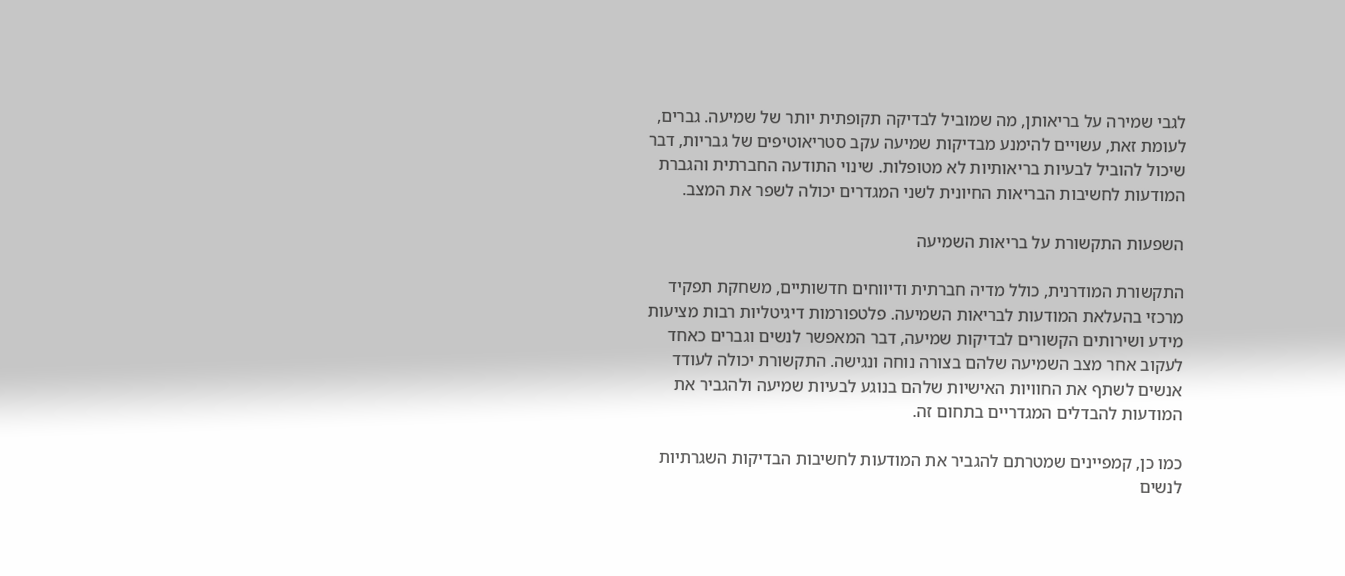לגבי שמירה על בריאותן, מה שמוביל לבדיקה תקופתית יותר של שמיעה. גברים, לעומת זאת, עשויים להימנע מבדיקות שמיעה עקב סטריאוטיפים של גבריות, דבר שיכול להוביל לבעיות בריאותיות לא מטופלות. שינוי התודעה החברתית והגברת המודעות לחשיבות הבריאות החיונית לשני המגדרים יכולה לשפר את המצב.

השפעות התקשורת על בריאות השמיעה

התקשורת המודרנית, כולל מדיה חברתית ודיווחים חדשותיים, משחקת תפקיד מרכזי בהעלאת המודעות לבריאות השמיעה. פלטפורמות דיגיטליות רבות מציעות מידע ושירותים הקשורים לבדיקות שמיעה, דבר המאפשר לנשים וגברים כאחד לעקוב אחר מצב השמיעה שלהם בצורה נוחה ונגישה. התקשורת יכולה לעודד אנשים לשתף את החוויות האישיות שלהם בנוגע לבעיות שמיעה ולהגביר את המודעות להבדלים המגדריים בתחום זה.

כמו כן, קמפיינים שמטרתם להגביר את המודעות לחשיבות הבדיקות השגרתיות לנשים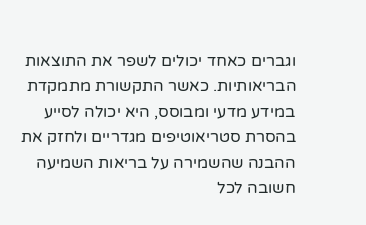וגברים כאחד יכולים לשפר את התוצאות הבריאותיות. כאשר התקשורת מתמקדת במידע מדעי ומבוסס, היא יכולה לסייע בהסרת סטריאוטיפים מגדריים ולחזק את ההבנה שהשמירה על בריאות השמיעה חשובה לכל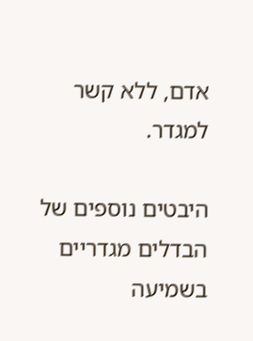אדם, ללא קשר למגדר.

היבטים נוספים של הבדלים מגדריים בשמיעה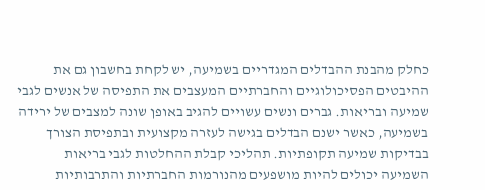כחלק מהבנת ההבדלים המגדריים בשמיעה, יש לקחת בחשבון גם את ההיבטים הפסיכולוגיים והחברתיים המעצבים את התפיסה של אנשים לגבי שמיעה ובריאות. גברים ונשים עשויים להגיב באופן שונה למצבים של ירידה בשמיעה, כאשר ישנם הבדלים בגישה לעזרה מקצועית ובתפיסת הצורך בבדיקות שמיעה תקופתיות. תהליכי קבלת ההחלטות לגבי בריאות השמיעה יכולים להיות מושפעים מהנורמות החברתיות והתרבותיות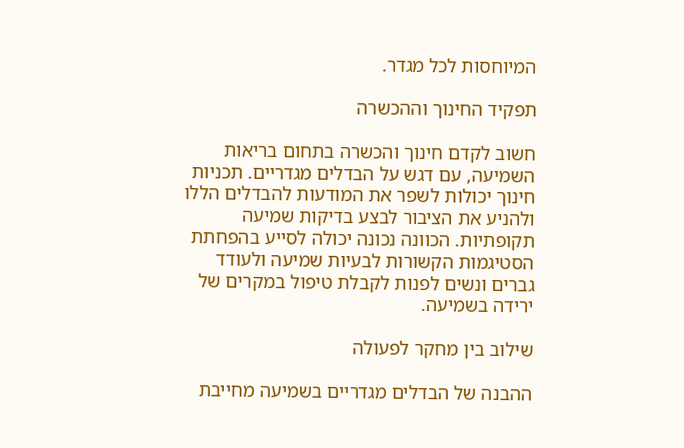המיוחסות לכל מגדר.

תפקיד החינוך וההכשרה

חשוב לקדם חינוך והכשרה בתחום בריאות השמיעה, עם דגש על הבדלים מגדריים. תכניות חינוך יכולות לשפר את המודעות להבדלים הללו ולהניע את הציבור לבצע בדיקות שמיעה תקופתיות. הכוונה נכונה יכולה לסייע בהפחתת הסטיגמות הקשורות לבעיות שמיעה ולעודד גברים ונשים לפנות לקבלת טיפול במקרים של ירידה בשמיעה.

שילוב בין מחקר לפעולה

ההבנה של הבדלים מגדריים בשמיעה מחייבת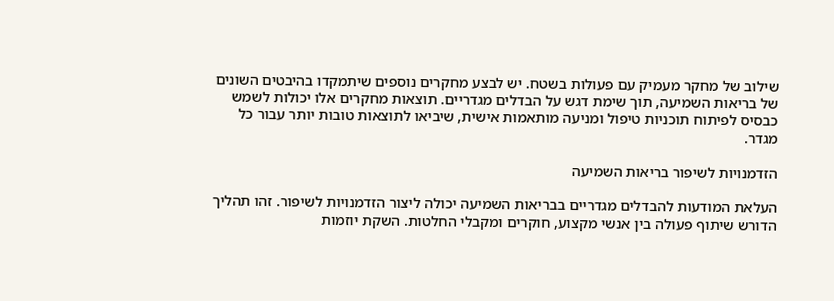שילוב של מחקר מעמיק עם פעולות בשטח. יש לבצע מחקרים נוספים שיתמקדו בהיבטים השונים של בריאות השמיעה, תוך שימת דגש על הבדלים מגדריים. תוצאות מחקרים אלו יכולות לשמש כבסיס לפיתוח תוכניות טיפול ומניעה מותאמות אישית, שיביאו לתוצאות טובות יותר עבור כל מגדר.

הזדמנויות לשיפור בריאות השמיעה

העלאת המודעות להבדלים מגדריים בבריאות השמיעה יכולה ליצור הזדמנויות לשיפור. זהו תהליך הדורש שיתוף פעולה בין אנשי מקצוע, חוקרים ומקבלי החלטות. השקת יוזמות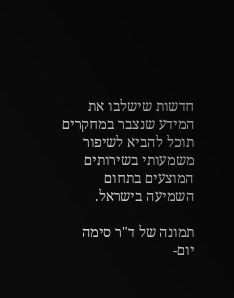חדשות שישלבו את המידע שנצבר במחקרים תוכל להביא לשיפור משמעותי בשירותים המוצעים בתחום השמיעה בישראל.

תמונה של ד"ר סימה יום-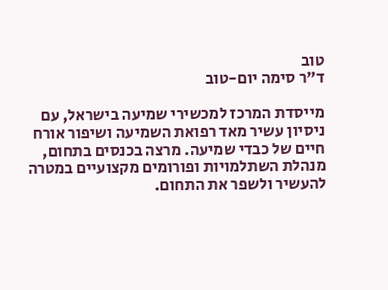טוב
ד"ר סימה יום-טוב

מייסדת המרכז למכשירי שמיעה בישראל, עם ניסיון עשיר מאד רפואת השמיעה ושיפור אורח חיים של כבדי שמיעה. מרצה בכנסים בתחום, מנהלת השתלמויות ופורומים מקצועיים במטרה להעשיר ולשפר את התחום.